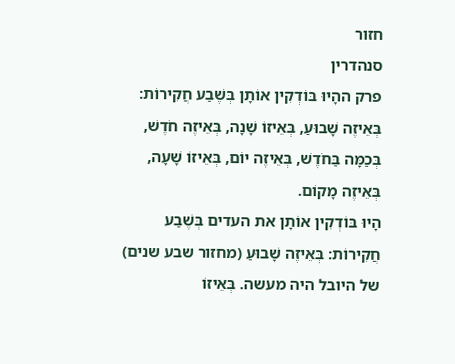חזור
סנהדרין
פרק ההָיוּ בּוֹדְקִין אוֹתָן בְּשֶׁבַע חֲקִירוֹת: בְּאֵיזֶה שָׁבוּעַ, בְּאֵיזוֹ שָׁנָה, בְּאֵיזֶה חֹדֶשׁ, בְּכַמָּה בַּחֹדֶשׁ, בְּאֵיזֶה יוֹם, בְּאֵיזוֹ שָׁעָה, בְּאֵיזֶה מָקוֹם.
הָיוּ בּוֹדְקִין אוֹתָן את העדים בְּשֶׁבַע חֲקִירוֹת: בְּאֵיזֶה שָׁבוּעַ (מחזור שבע שנים) של היובל היה מעשה. בְּאֵיזוֹ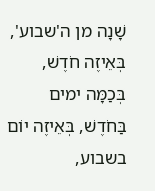שָׁנָה מן ה'שבוע', בְּאֵיזֶה חֹדֶשׁ, בְּכַמָּה ימים בַּחֹדֶשׁ, בְּאֵיזֶה יוֹם בשבוע,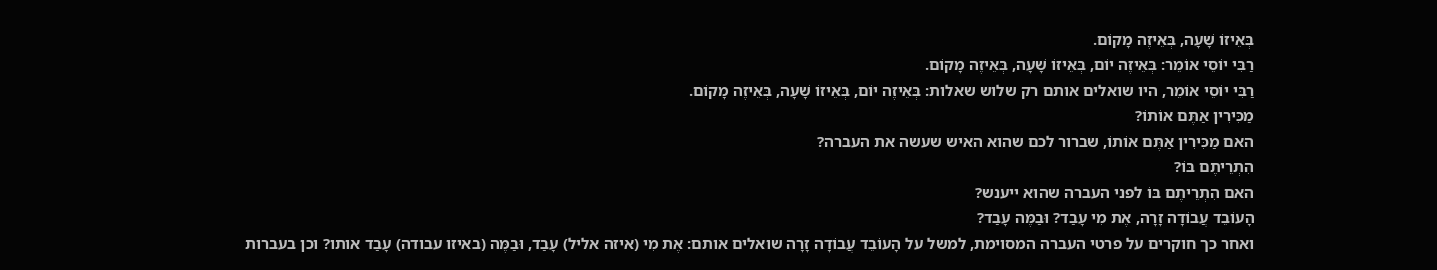בְּאֵיזוֹ שָׁעָה, בְּאֵיזֶה מָקוֹם.
רַבִּי יוֹסֵי אוֹמֵר: בְּאֵיזֶה יוֹם, בְּאֵיזוֹ שָׁעָה, בְּאֵיזֶה מָקוֹם.
רַבִּי יוֹסֵי אוֹמֵר, היו שואלים אותם רק שלוש שאלות: בְּאֵיזֶה יוֹם, בְּאֵיזוֹ שָׁעָה, בְּאֵיזֶה מָקוֹם.
מַכִּירִין אַתֶּם אוֹתוֹ?
האם מַכִּירִין אַתֶּם אוֹתוֹ, שברור לכם שהוא האיש שעשה את העברה?
הִתְרֵיתֶם בּוֹ?
האם הִתְרֵיתֶם בּוֹ לפני העברה שהוא ייענש?
הָעוֹבֵד עֲבוֹדָה זָרָה, אֶת מִי עָבַד? וּבַמֶּה עָבַד?
ואחר כך חוקרים על פרטי העברה המסוימת, למשל על הָעוֹבֵד עֲבוֹדָה זָרָה שואלים אותם: אֶת מִי (איזה אליל) עָבַד, וּבַמֶּה (באיזו עבודה) עָבַד אותו? וכן בעברות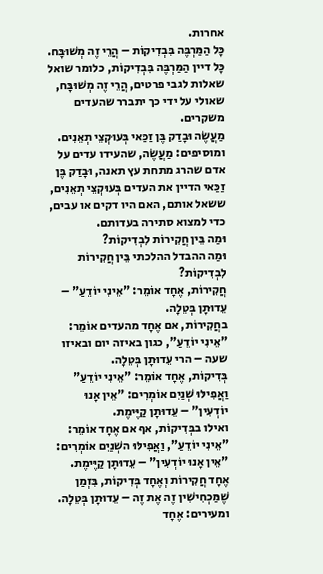אחרות.
כָּל הַמַּרְבֶּה בִּבְדִיקוֹת – הֲרֵי זֶה מְשׁוּבָּח.
כָּל דיין הַמַּרְבֶּה בִּבְדִיקוֹת, כלומר שואל שאלות לגבי פרטים, הֲרֵי זֶה מְשׁוּבָּח, שאולי על ידי כך יתברר שהעדים משקרים.
מַעֲשֶׂה וּבָדַק בֶּן זַכַּאי בְּעוּקְצֵי תְאֵנִים.
ומוסיפים: מַעֲשֶׂה, שהעידו עדים על אדם שהרג מתחת עץ תאנה, וּבָדַק בֶּן זַכַּאי הדיין את העדים בְּעוּקְצֵי תְאֵנִים, ששאל אותם, האם היו דקים או עבים, כדי למצוא סתירה בעדותם.
וּמַה בֵּין חֲקִירוֹת לִבְדִיקוֹת?
וּמַה ההבדל ההלכתי בֵּין חֲקִירוֹת לִבְדִיקוֹת?
חֲקִירוֹת, אֶחָד אוֹמֵר: "אֵינִי יוֹדֵעַ" – עֵדוּתָן בְּטֵלָה.
בחֲקִירוֹת, אם אֶחָד מהעדים אוֹמֵר: "אֵינִי יוֹדֵעַ", כגון באיזה יום ובאיזו שעה – הרי עֵדוּתָן בְּטֵלָה.
בְּדִיקוֹת, אֶחָד אוֹמֵר: "אֵינִי יוֹדֵעַ" וַאֲפִילּוּ שְׁנַיִם אוֹמְרִים: "אֵין אָנוּ יוֹדְעִין" – עֵדוּתָן קַיֶּימֶת.
ואילו בבְּדִיקוֹת, אף אם אֶחָד אוֹמֵר: "אֵינִי יוֹדֵעַ", וַאֲפִילּוּ השְׁנַיִם אוֹמְרִים: "אֵין אָנוּ יוֹדְעִין" – עֵדוּתָן קַיֶּימֶת.
אֶחָד חֲקִירוֹת וְאֶחָד בְּדִיקוֹת, בִּזְמַן שֶׁמַּכְחִישִׁין זֶה אֶת זֶה – עֵדוּתָן בְּטֵלָה.
ומעירים: אֶחָד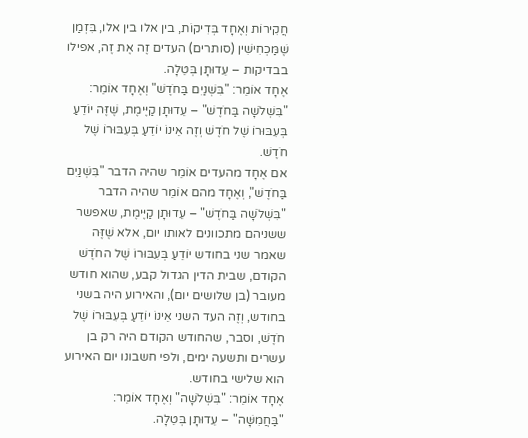חֲקִירוֹת וְאֶחָד בְּדִיקוֹת, בין אלו בין אלו, בִּזְמַן שֶׁמַּכְחִישִׁין (סותרים) העדים זֶה אֶת זֶה, אפילו בבדיקות – עֵדוּתָן בְּטֵלָה.
אֶחָד אוֹמֵר: "בִּשְׁנַיִם בַּחֹדֶשׁ" וְאֶחָד אוֹמֵר: "בִּשְׁלֹשָׁה בַּחֹדֶשׁ" – עֵדוּתָן קַיֶּימֶת, שֶׁזֶּה יוֹדֵעַ בְּעִבּוּרוֹ שֶׁל חֹדֶשׁ וְזֶה אֵינוֹ יוֹדֵעַ בְּעִבּוּרוֹ שֶׁל חֹדֶשׁ.
אם אֶחָד מהעדים אוֹמֵר שהיה הדבר "בִּשְׁנַיִם בַּחֹדֶשׁ", וְאֶחָד מהם אוֹמֵר שהיה הדבר "בִּשְׁלֹשָׁה בַּחֹדֶשׁ" – עֵדוּתָן קַיֶּימֶת, שאפשר ששניהם מתכוונים לאותו יום, אלא שֶׁזֶּה שאמר שני בחודש יוֹדֵעַ בְּעִבּוּרוֹ שֶׁל החֹדֶשׁ הקודם, שבית הדין הגדול קבע, שהוא חודש מעובר (בן שלושים יום), והאירוע היה בשני בחודש, וְזֶה העד השני אֵינוֹ יוֹדֵעַ בְּעִבּוּרוֹ שֶׁל חֹדֶשׁ, וסבר, שהחודש הקודם היה רק בן עשרים ותשעה ימים, ולפי חשבונו יום האירוע הוא שלישי בחודש.
אֶחָד אוֹמֵר: "בִּשְׁלֹשָׁה" וְאֶחָד אוֹמֵר: "בַּחֲמִשָּׁה" – עֵדוּתָן בְּטֵלָה.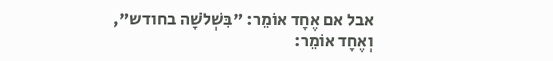אבל אם אֶחָד אוֹמֵר: "בִּשְׁלֹשָׁה בחודש", וְאֶחָד אוֹמֵר: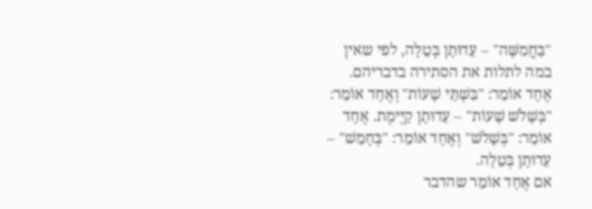"בַּחֲמִשָּׁה" – עֵדוּתָן בְּטֵלָה, לפי שאין במה לתלות את הסתירה בדבריהם.
אֶחָד אוֹמֵר: "בִּשְׁתֵּי שָׁעוֹת" וְאֶחָד אוֹמֵר: "בְּשָׁלֹשׁ שָׁעוֹת" – עֵדוּתָן קַיֶּימֶת. אֶחָד אוֹמֵר: "בְּשָׁלֹשׁ" וְאֶחָד אוֹמֵר: "בְּחָמֵשׁ" – עֵדוּתָן בְּטֵלָה.
אם אֶחָד אוֹמֵר שהדבר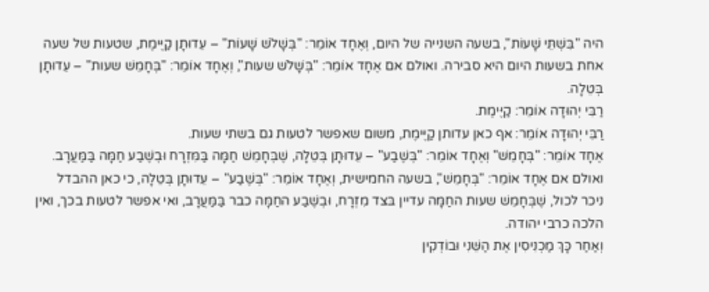היה "בִּשְׁתֵּי שָׁעוֹת", בשעה השנייה של היום, וְאֶחָד אוֹמֵר: "בְּשָׁלֹשׁ שָׁעוֹת" – עֵדוּתָן קַיֶּימֶת, שטעות של שעה אחת בשעות היום היא סבירה. ואולם אם אֶחָד אוֹמֵר: "בְּשָׁלֹשׁ שעות", וְאֶחָד אוֹמֵר: "בְּחָמֵשׁ שעות" – עֵדוּתָן בְּטֵלָה.
רַבִּי יְהוּדָה אוֹמֵר: קַיֶּימֶת.
רַבִּי יְהוּדָה אוֹמֵר: אף כאן עדותן קַיֶּימֶת, משום שאפשר לטעות גם בשתי שעות.
אֶחָד אוֹמֵר: "בְּחָמֵשׁ" וְאֶחָד אוֹמֵר: "בְּשֶׁבַע" – עֵדוּתָן בְּטֵלָה, שֶׁבְּחָמֵשׁ חַמָּה בַּמִּזְרָח וּבְשֶׁבַע חַמָּה בַּמַּעֲרָב.
ואולם אם אֶחָד אוֹמֵר: "בְּחָמֵשׁ", בשעה החמישית, וְאֶחָד אוֹמֵר: "בְּשֶׁבַע" – עֵדוּתָן בְּטֵלָה, כי כאן ההבדל ניכר לכול, שֶׁבְּחָמֵשׁ שעות החַמָּה עדיין בּצד מִזְרָח, וּבְשֶׁבַע החַמָּה כבר בַּמַּעֲרָב, ואי אפשר לטעות בכך, ואין הלכה כרבי יהודה.
וְאַחַר כָּךְ מַכְנִיסִין אֶת הַשֵּׁנִי וּבוֹדְקִין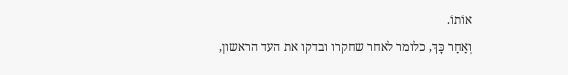אוֹתוֹ.
וְאַחַר כָּךְ, כלומר לאחר שחקרו ובדקו את העד הראשון,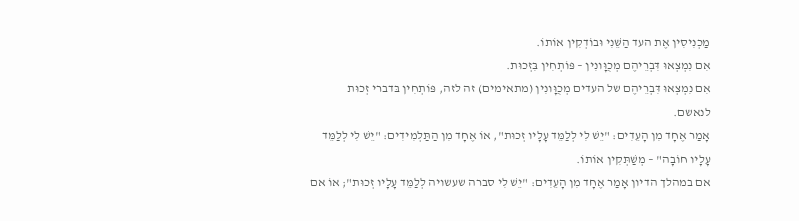מַכְנִיסִין אֶת העד הַשֵּׁנִי וּבוֹדְקִין אוֹתוֹ.
אִם נִמְצְאוּ דִּבְרֵיהֶם מְכֻוָּונִין – פּוֹתְחִין בִּזְכוּת.
אִם נִמְצְאוּ דִּבְרֵיהֶם של העדים מְכֻוָּונִין (מתאימים) זה לזה, פּוֹתְחִין בּדברי זְכוּת לנאשם.
אָמַר אֶחָד מִן הָעֵדִים: "יֵשׁ לִי לְלַמֵּד עָלָיו זְכוּת", אוֹ אֶחָד מִן הַתַּלְמִידִים: "יֵשׁ לִי לְלַמֵּד עָלָיו חוֹבָה" – מְשַׁתְּקִין אוֹתוֹ.
אם במהלך הדיון אָמַר אֶחָד מִן הָעֵדִים: "יֵשׁ לִי סברה שעשויה לְלַמֵּד עָלָיו זְכוּת"; אוֹ אם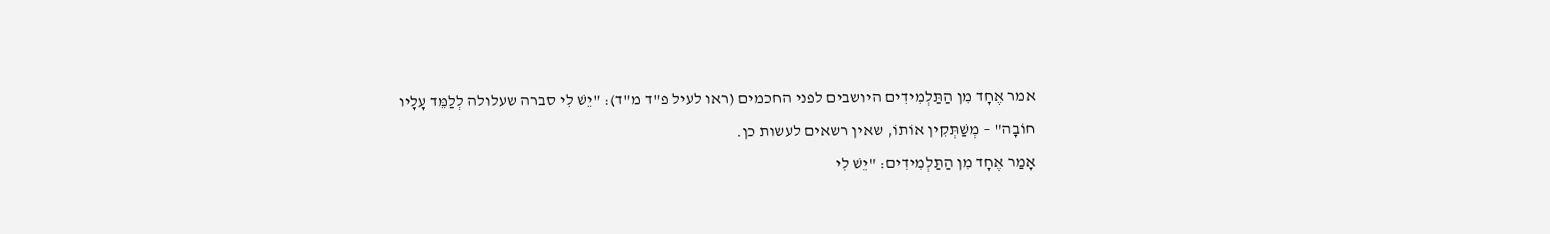אמר אֶחָד מִן הַתַּלְמִידִים היושבים לפני החכמים (ראו לעיל פ"ד מ"ד): "יֵשׁ לִי סברה שעלולה לְלַמֵּד עָלָיו חוֹבָה" – מְשַׁתְּקִין אוֹתוֹ, שאין רשאים לעשות כן.
אָמַר אֶחָד מִן הַתַּלְמִידִים: "יֵשׁ לִי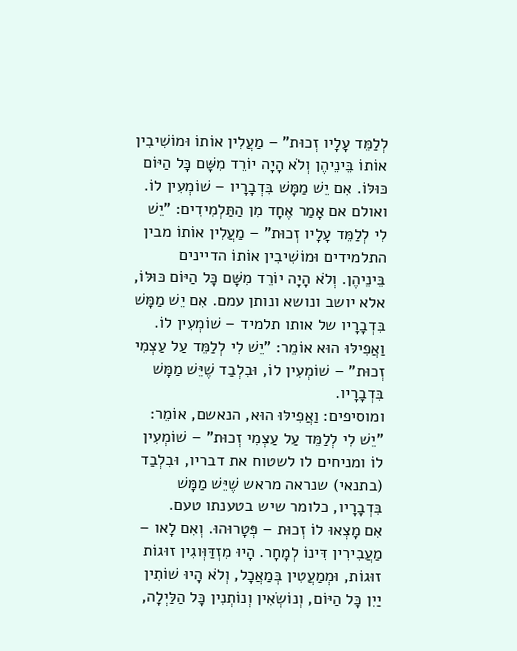לְלַמֵּד עָלָיו זְכוּת" – מַעֲלִין אוֹתוֹ וּמוֹשִׁיבִין אוֹתוֹ בֵּינֵיהֶן וְלֹא הָיָה יוֹרֵד מִשָּׁם כָּל הַיּוֹם כּוּלּוֹ. אִם יֵשׁ מַמָּשׁ בִּדְבָרָיו – שׁוֹמְעִין לוֹ.
ואולם אם אָמַר אֶחָד מִן הַתַּלְמִידִים: "יֵשׁ לִי לְלַמֵּד עָלָיו זְכוּת" – מַעֲלִין אוֹתוֹ מבין התלמידים וּמוֹשִׁיבִין אוֹתוֹ הדיינים בֵּינֵיהֶן. וְלֹא הָיָה יוֹרֵד מִשָּׁם כָּל הַיּוֹם כּוּלּוֹ, אלא יושב ונושא ונותן עמם. אִם יֵשׁ מַמָּשׁ בִּדְבָרָיו של אותו תלמיד – שׁוֹמְעִין לוֹ.
וַאֲפִילּוּ הוּא אוֹמֵר: "יֵשׁ לִי לְלַמֵּד עַל עַצְמִי זְכוּת" – שׁוֹמְעִין לוֹ, וּבִלְבַד שֶׁיֵּשׁ מַמָּשׁ בִּדְבָרָיו.
ומוסיפים: וַאֲפִילּוּ הוּא, הנאשם, אוֹמֵר: "יֵשׁ לִי לְלַמֵּד עַל עַצְמִי זְכוּת" – שׁוֹמְעִין לוֹ ומניחים לו לשטוח את דבריו, וּבִלְבַד (בתנאי) שנראה מראש שֶׁיֵּשׁ מַמָּשׁ בִּדְבָרָיו, כלומר שיש בטענתו טעם.
אִם מָצְאוּ לוֹ זְכוּת – פְּטָרוּהוּ. וְאִם לָאו – מַעֲבִירִין דִּינוֹ לְמָחָר. הָיוּ מִזְדַּוְּוגִין זוּגוֹת זוּגוֹת, וּמְמַעֲטִין בְּמַאֲכָל, וְלֹא הָיוּ שׁוֹתִין יַיִן כָּל הַיּוֹם, וְנוֹשְׂאִין וְנוֹתְנִין כָּל הַלַּיְלָה,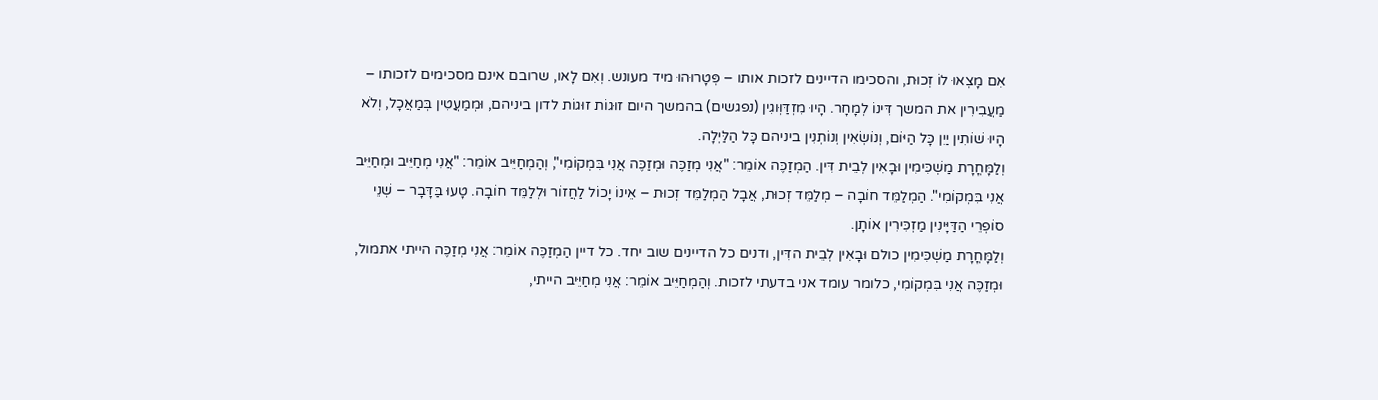אִם מָצְאוּ לוֹ זְכוּת, והסכימו הדיינים לזכות אותו – פְּטָרוּהוּ מיד מעונש. וְאִם לָאו, שרובם אינם מסכימים לזכותו – מַעֲבִירִין את המשך דִּינוֹ לְמָחָר. הָיוּ מִזְדַּוְּוגִין (נפגשים) בהמשך היום זוּגוֹת זוּגוֹת לדון ביניהם, וּמְמַעֲטִין בְּמַאֲכָל, וְלֹא הָיוּ שׁוֹתִין יַיִן כָּל הַיּוֹם, וְנוֹשְׂאִין וְנוֹתְנִין ביניהם כָּל הַלַּיְלָה.
וְלַמָּחֳרָת מַשְׁכִּימִין וּבָאִין לְבֵית דִּין. הַמְזַכֶּה אוֹמֵר: "אֲנִי מְזַכֶּה וּמְזַכֶּה אֲנִי בִּמְקוֹמִי", וְהַמְחַיֵּיב אוֹמֵר: "אֲנִי מְחַיֵּיב וּמְחַיֵּיב אֲנִי בִּמְקוֹמִי". הַמְלַמֵּד חוֹבָה – מְלַמֵּד זְכוּת, אֲבָל הַמְלַמֵּד זְכוּת – אֵינוֹ יָכוֹל לַחֲזוֹר וּלְלַמֵּד חוֹבָה. טָעוּ בַּדָּבָר – שְׁנֵי סוֹפְרֵי הַדַּיָּינִין מַזְכִּירִין אוֹתָן.
וְלַמָּחֳרָת מַשְׁכִּימִין כולם וּבָאִין לְבֵית הדִּין, ודנים כל הדיינים שוב יחד. כל דיין הַמְזַכֶּה אוֹמֵר: אֲנִי מְזַכֶּה הייתי אתמול, וּמְזַכֶּה אֲנִי בִּמְקוֹמִי, כלומר עומד אני בדעתי לזכות. וְהַמְחַיֵּיב אוֹמֵר: אֲנִי מְחַיֵּיב הייתי,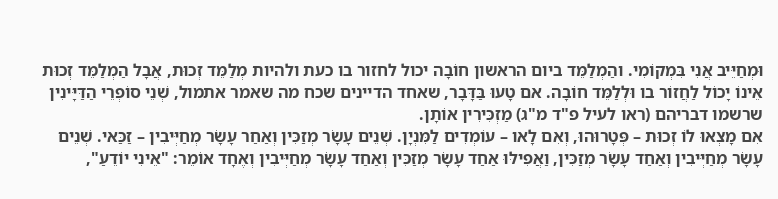וּמְחַיֵּיב אֲנִי בִּמְקוֹמִי. והַמְלַמֵּד ביום הראשון חוֹבָה יכול לחזור בו כעת ולהיות מְלַמֵּד זְכוּת, אֲבָל הַמְלַמֵּד זְכוּת אֵינוֹ יָכוֹל לַחֲזוֹר בו וּלְלַמֵּד חוֹבָה. אם טָעוּ בַּדָּבָר, שאחד הדיינים שכח מה שאמר אתמול, שְׁנֵי סוֹפְרֵי הַדַּיָּינִין שרשמו דבריהם (ראו לעיל פ"ד מ"ג) מַזְכִּירִין אוֹתָן.
אִם מָצְאוּ לוֹ זְכוּת – פְּטָרוּהוּ, וְאִם לָאו – עוֹמְדִים לַמִּנְיָן. שְׁנֵים עָשָׂר מְזַכִּין וְאַחַר עָשָׂר מְחַיְּיבִין – זַכַּאי. שְׁנֵים עָשָׂר מְחַיְּיבִין וְאַחַד עָשָׂר מְזַכִּין, וַאֲפִילּוּ אַחַד עָשָׂר מְזַכִּין וְאַחַד עָשָׂר מְחַיְּיבִין וְאֶחָד אוֹמֵר: "אֵינִי יוֹדֵעַ",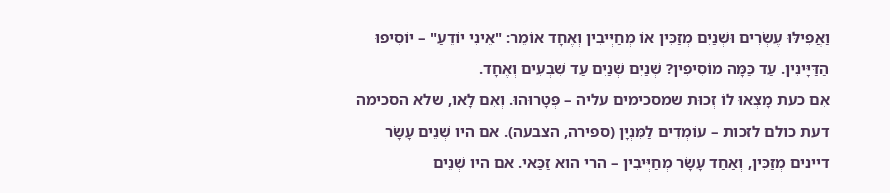וַאֲפִילּוּ עֶשְׂרִים וּשְׁנַיִם מְזַכִּין אוֹ מְחַיְּיבִין וְאֶחָד אוֹמֵר: "אֵינִי יוֹדֵעַ" – יוֹסִיפוּ הַדַּיָּינִין. עַד כַּמָּה מוֹסִיפִין? שְׁנַיִם שְׁנַיִם עַד שִׁבְעִים וְאֶחָד.
אִם כעת מָצְאוּ לוֹ זְכוּת שמסכימים עליה – פְּטָרוּהוּ. וְאִם לָאו, שלא הסכימה דעת כולם לזכות – עוֹמְדִים לַמִּנְיָן (ספירה, הצבעה). אם היו שְׁנֵים עָשָׂר דיינים מְזַכִּין, וְאַחַד עָשָׂר מְחַיְּיבִין – הרי הוא זַכַּאי. אם היו שְׁנֵים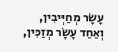עָשָׂר מְחַיְּיבִין, וְאַחַד עָשָׂר מְזַכִּין,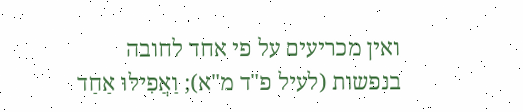ואין מכריעים על פי אחד לחובה בנפשות (לעיל פ"ד מ"א); וַאֲפִילּוּ אַחַד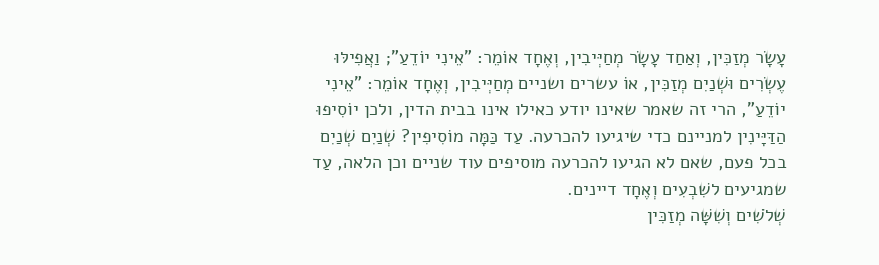עָשָׂר מְזַכִּין, וְאַחַד עָשָׂר מְחַיְּיבִין, וְאֶחָד אוֹמֵר: "אֵינִי יוֹדֵעַ"; וַאֲפִילּוּ עֶשְׂרִים וּשְׁנַיִם מְזַכִּין, אוֹ עשרים ושניים מְחַיְּיבִין, וְאֶחָד אוֹמֵר: "אֵינִי יוֹדֵעַ", הרי זה שאמר שאינו יודע כאילו אינו בבית הדין, ולכן יוֹסִיפוּ הַדַּיָּינִין למניינם כדי שיגיעו להכרעה. עַד כַּמָּה מוֹסִיפִין? שְׁנַיִם שְׁנַיִם בכל פעם, שאם לא הגיעו להכרעה מוסיפים עוד שניים וכן הלאה, עַד שמגיעים לשִׁבְעִים וְאֶחָד דיינים.
שְׁלֹשִׁים וְשִׁשָּׁה מְזַכִּין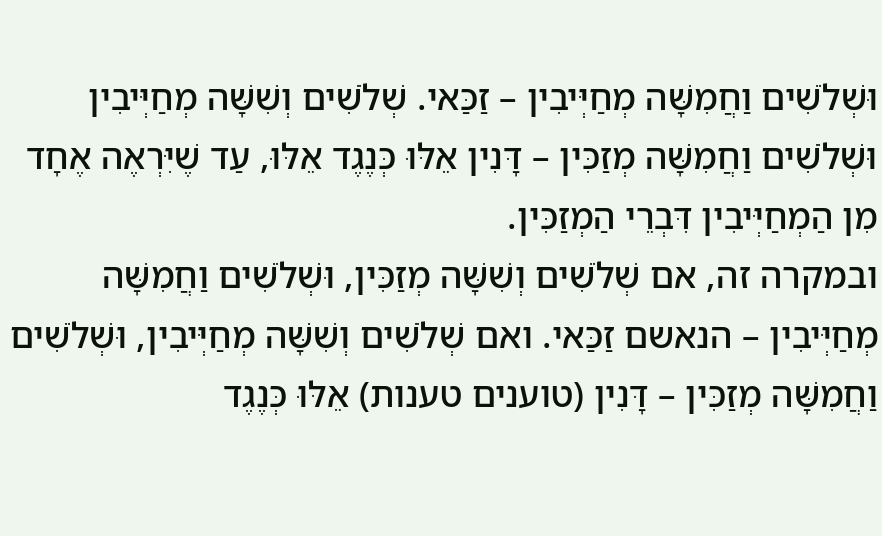וּשְׁלֹשִׁים וַחֲמִשָּׁה מְחַיְּיבִין – זַכַּאי. שְׁלֹשִׁים וְשִׁשָּׁה מְחַיְּיבִין וּשְׁלֹשִׁים וַחֲמִשָּׁה מְזַכִּין – דָּנִין אֵלּוּ כְּנֶגֶד אֵלּוּ, עַד שֶׁיִּרְאֶה אֶחָד מִן הַמְחַיְּיבִין דִּבְרֵי הַמְזַכִּין.
ובמקרה זה, אם שְׁלֹשִׁים וְשִׁשָּׁה מְזַכִּין, וּשְׁלֹשִׁים וַחֲמִשָּׁה מְחַיְּיבִין – הנאשם זַכַּאי. ואם שְׁלֹשִׁים וְשִׁשָּׁה מְחַיְּיבִין, וּשְׁלֹשִׁים וַחֲמִשָּׁה מְזַכִּין – דָּנִין (טוענים טענות) אֵלּוּ כְּנֶגֶד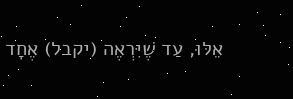אֵלּוּ, עַד שֶׁיִּרְאֶה (יקבל) אֶחָד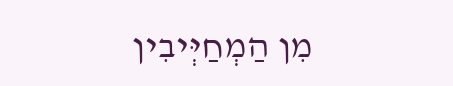מִן הַמְחַיְּיבִין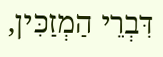דִּבְרֵי הַמְזַכִּין,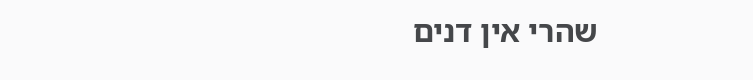שהרי אין דנים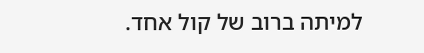למיתה ברוב של קול אחד.